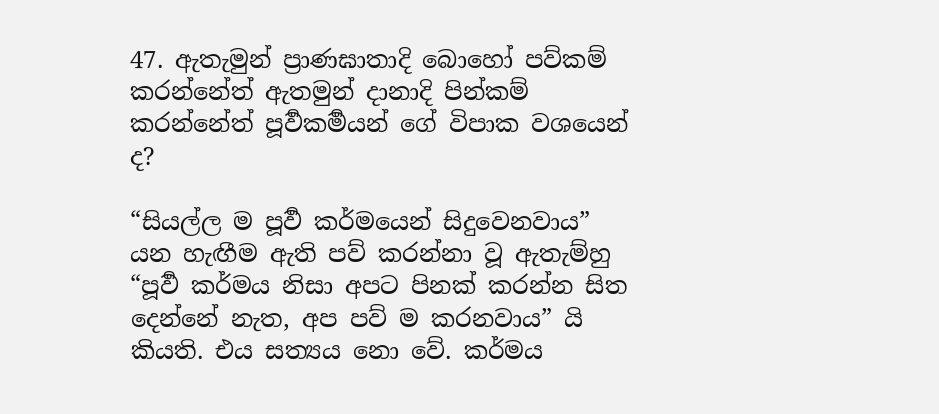47. ඇතැමුන් ප්‍රාණඝාතාදි බොහෝ පව්කම් කරන්නේත් ඇතමුන් දානාදි පින්කම් කරන්නේත් පූර්‍වකර්‍මයන් ගේ විපාක වශයෙන් ද?

“සියල්ල ම පූර්‍ව කර්මයෙන් සිදුවෙනවාය” යන හැඟීම ඇති පව් කරන්නා වූ ඇතැම්හු “පූර්‍ව කර්මය නිසා අපට පිනක් කරන්න සිත දෙන්නේ නැත, අප පව් ම කරනවාය” යි කියති. එය සත්‍යය නො වේ. කර්මය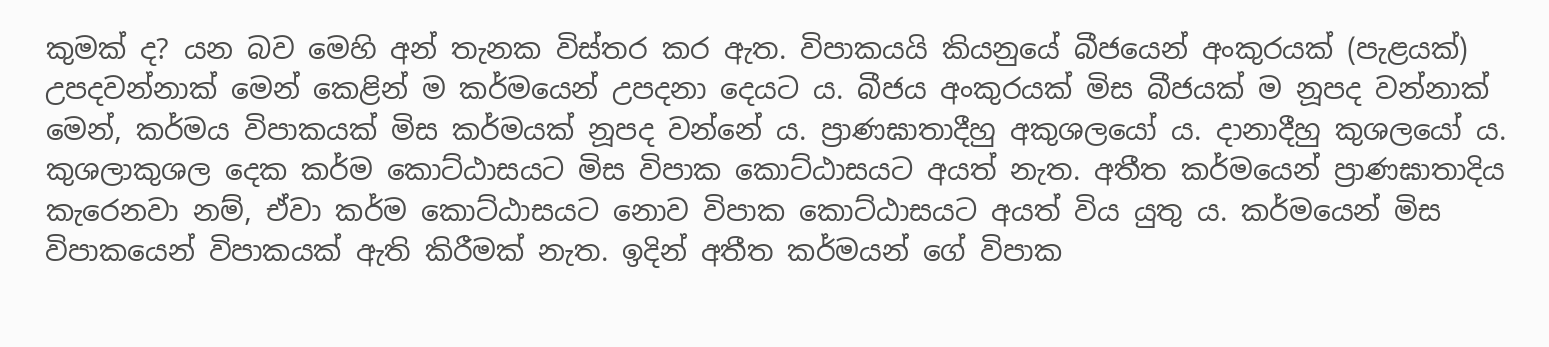කුමක් ද? යන බව මෙහි අන් තැනක විස්තර කර ඇත. විපාකයයි කියනුයේ බීජයෙන් අංකුරයක් (පැළයක්) උපදවන්නාක් මෙන් කෙළින් ම කර්මයෙන් උපදනා දෙයට ය. බීජය අංකුරයක් මිස බීජයක් ම නූපද වන්නාක් මෙන්, කර්මය විපාකයක් මිස කර්මයක් නූපද වන්නේ ය. ප්‍රාණඝාතාදීහු අකුශලයෝ ය. දානාදීහු කුශලයෝ ය. කුශලාකුශල දෙක කර්ම කොට්ඨාසයට මිස විපාක කොට්ඨාසයට අයත් නැත. අතීත කර්මයෙන් ප්‍රාණඝාතාදිය කැරෙනවා නම්, ඒවා කර්ම කොට්ඨාසයට නොව විපාක කොට්ඨාසයට අයත් විය යුතු ය. කර්මයෙන් මිස විපාකයෙන් විපාකයක් ඇති කිරීමක් නැත. ඉදින් අතීත කර්මයන් ගේ විපාක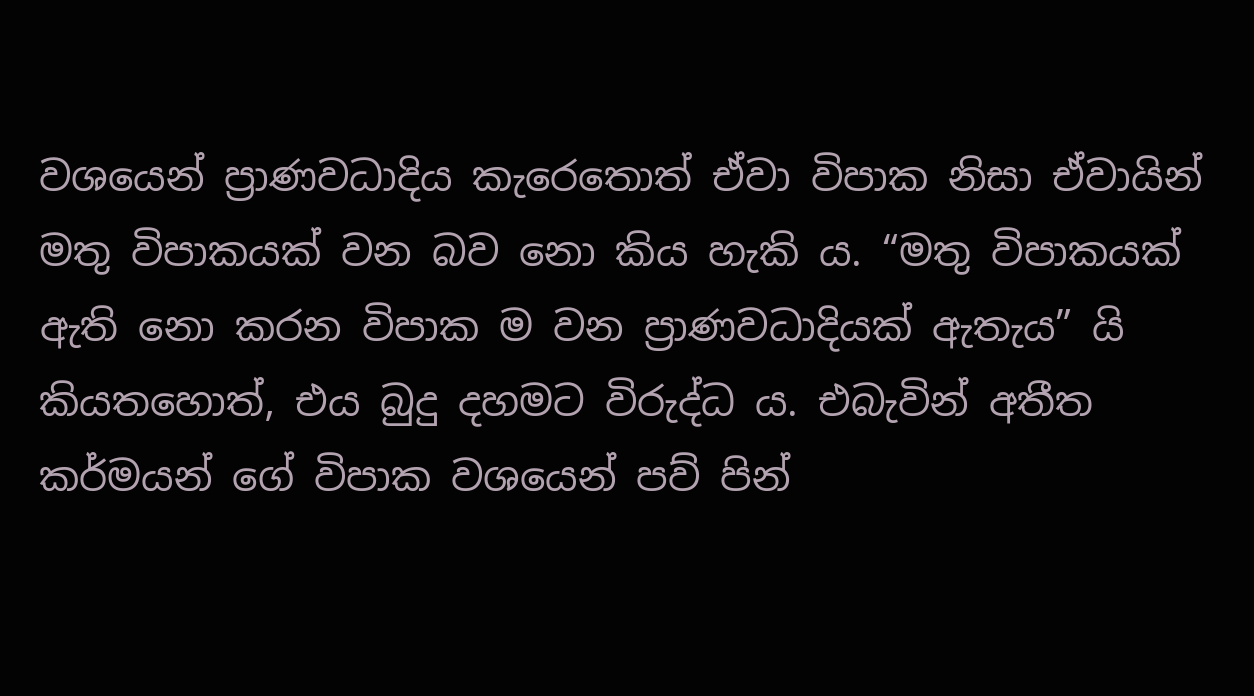වශයෙන් ප්‍රාණවධාදිය කැරෙතොත් ඒවා විපාක නිසා ඒවායින් මතු විපාකයක් වන බව නො කිය හැකි ය. “මතු විපාකයක් ඇති නො කරන විපාක ම වන ප්‍රාණවධාදියක් ඇතැය” යි කියතහොත්, එය බුදු දහමට විරුද්ධ ය. එබැවින් අතීත කර්මයන් ගේ විපාක වශයෙන් පව් පින්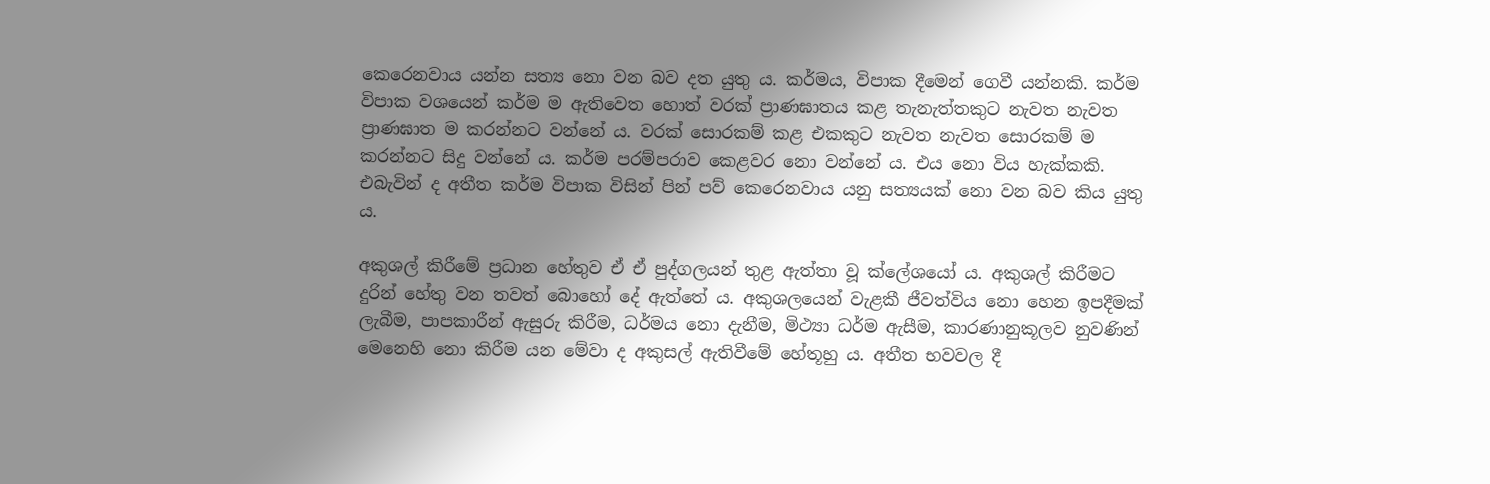කෙරෙනවාය යන්න සත්‍ය නො වන බව දත යුතු ය. කර්මය, විපාක දීමෙන් ගෙවී යන්නකි. කර්ම විපාක වශයෙන් කර්ම ම ඇතිවෙත හොත් වරක් ප්‍රාණඝාතය කළ තැනැත්තකුට නැවත නැවත ප්‍රාණඝාත ම කරන්නට වන්නේ ය. වරක් සොරකම් කළ එකකුට නැවත නැවත සොරකම් ම කරන්නට සිදු වන්නේ ය. කර්ම පරම්පරාව කෙළවර නො වන්නේ ය. එය නො විය හැක්කකි. එබැවින් ද අතීත කර්ම විපාක විසින් පින් පව් කෙරෙනවාය යනු සත්‍යයක් නො වන බව කිය යුතු ය.

අකුශල් කිරීමේ ප්‍ර‍ධාන හේතුව ඒ ඒ පුද්ගලයන් තුළ ඇත්තා වූ ක්ලේශයෝ ය. අකුශල් කිරීමට දුරින් හේතු වන තවත් බොහෝ දේ ඇත්තේ ය. අකුශලයෙන් වැළකී ජීවත්විය නො හෙන ඉපදීමක් ලැබීම, පාපකාරීන් ඇසුරු කිරීම, ධර්මය නො දැනීම, මිථ්‍යා ධර්ම ඇසීම, කාරණානුකූලව නුවණින් මෙනෙහි නො කිරීම යන මේවා ද අකුසල් ඇතිවීමේ හේතූහු ය. අතීත භවවල දී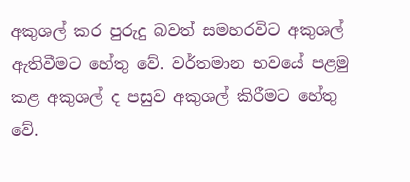අකුශල් කර පුරුදු බවත් සමහරවිට අකුශල් ඇතිවීමට හේතු වේ. වර්තමාන භවයේ පළමු කළ අකුශල් ද පසුව අකුශල් කිරීමට හේතු වේ.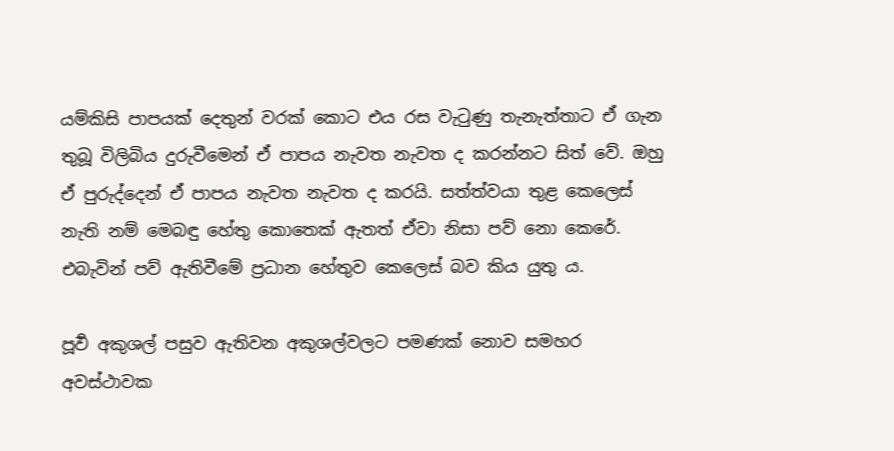යම්කිසි පාපයක් දෙතුන් වරක් කොට එය රස වැටුණු තැනැත්තාට ඒ ගැන තුබූ විලිබිය දුරුවීමෙන් ඒ පාපය නැවත නැවත ද කරන්නට සිත් වේ. ඔහු ඒ පුරුද්දෙන් ඒ පාපය නැවත නැවත ද කරයි. සත්ත්වයා තුළ කෙලෙස් නැති නම් මෙබඳු හේතු කොතෙක් ඇතත් ඒවා නිසා පව් නො කෙරේ. එබැවින් පව් ඇතිවීමේ ප්‍ර‍ධාන හේතුව කෙලෙස් බව කිය යුතු ය.

පූර්‍ව අකුශල් පසුව ඇතිවන අකුශල්වලට පමණක් නොව සමහර අවස්ථාවක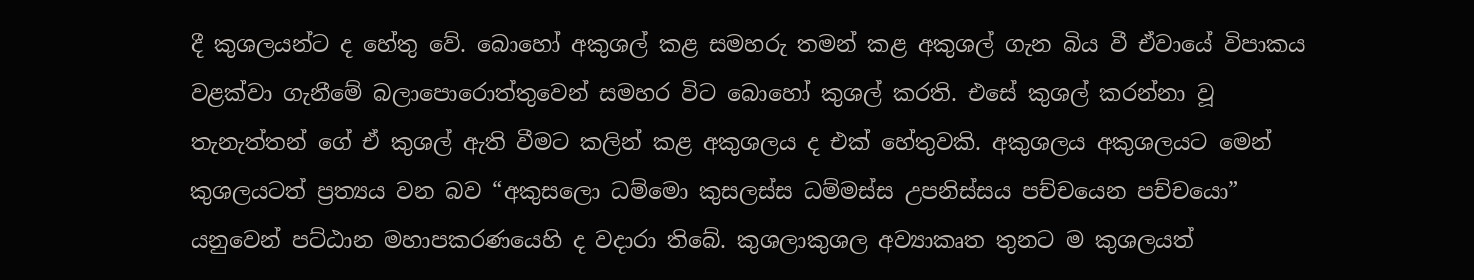දී කුශලයන්ට ද හේතු වේ. බොහෝ අකුශල් කළ සමහරු තමන් කළ අකුශල් ගැන බිය වී ඒවායේ විපාකය වළක්වා ගැනීමේ බලාපොරොත්තුවෙන් සමහර විට බොහෝ කුශල් කරති. එසේ කුශල් කරන්නා වූ තැනැත්තන් ගේ ඒ කුශල් ඇති වීමට කලින් කළ අකුශලය ද එක් හේතුවකි. අකුශලය අකුශලයට මෙන් කුශලයටත් ප්‍ර‍ත්‍යය වන බව “අකුසලො ධම්මො කුසලස්ස ධම්මස්ස උපනිස්සය පච්චයෙන පච්චයො” යනුවෙන් පට්ඨාන මහාපකරණයෙහි ද වදාරා තිබේ. කුශලාකුශල අව්‍යාකෘත තුනට ම කුශලයත්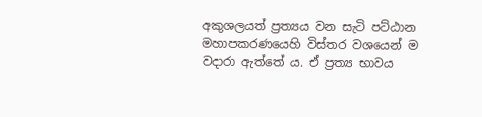අකුශලයත් ප්‍ර‍ත්‍යය වන සැටි පට්ඨාන මහාපකරණයෙහි විස්තර වශයෙන් ම වදාරා ඇත්තේ ය. ඒ ප්‍ර‍ත්‍ය භාවය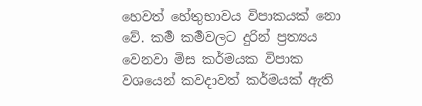හෙවත් හේතුභාවය විපාකයක් නො වේ. කර්‍ම කර්‍මවලට දුරින් ප්‍ර‍ත්‍යය වෙනවා මිස කර්මයක විපාක වශයෙන් කවදාවත් කර්මයක් ඇති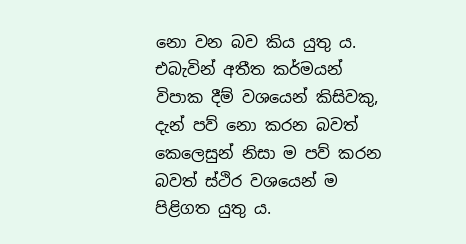නො වන බව කිය යුතු ය. එබැවින් අතීත කර්මයන් විපාක දීම් වශයෙන් කිසිවකු, දැන් පව් නො කරන බවත් කෙලෙසුන් නිසා ම පව් කරන බවත් ස්ථිර වශයෙන් ම පිළිගත යුතු ය.